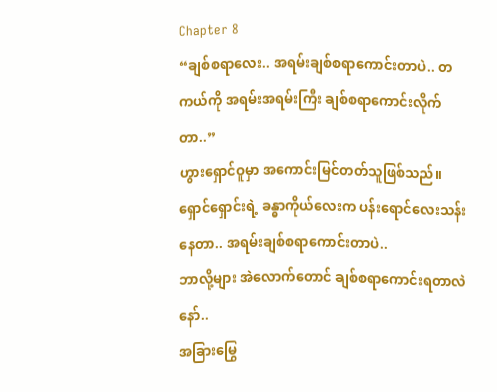Chapter 8
“ချစ်စရာလေး.. အရမ်းချစ်စရာကောင်းတာပဲ.. တကယ်ကို အရမ်းအရမ်းကြီး ချစ်စရာကောင်းလိုက်တာ..”
ဟွားရှောင်ဝူမှာ အကောင်းမြင်တတ်သူဖြစ်သည်။
ရှောင်ရှောင်းရဲ့ ခန္ဓာကိုယ်လေးက ပန်းရောင်လေးသန်းနေတာ.. အရမ်းချစ်စရာကောင်းတာပဲ..
ဘာလို့များ အဲလောက်တောင် ချစ်စရာကောင်းရတာလဲနော်..
အခြားမြွေ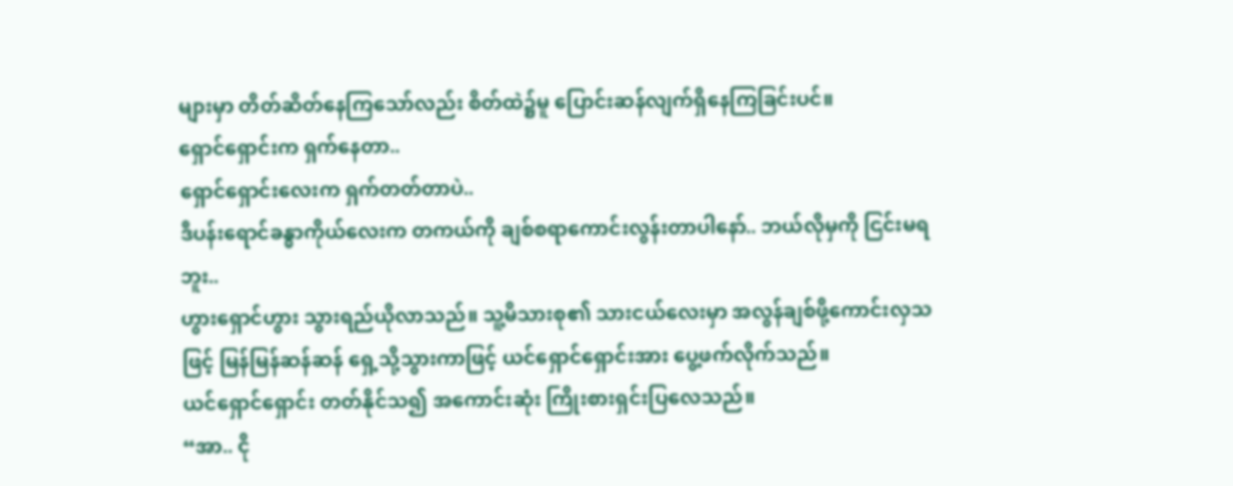များမှာ တိတ်ဆိတ်နေကြသော်လည်း စိတ်ထဲ၌မူ ပြောင်းဆန်လျက်ရှိနေကြခြင်းပင်။
ရှောင်ရှောင်းက ရှက်နေတာ..
ရှောင်ရှောင်းလေးက ရှက်တတ်တာပဲ..
ဒီပန်းရောင်ခန္ဓာကိုယ်လေးက တကယ်ကို ချစ်စရာကောင်းလွန်းတာပါနော်.. ဘယ်လိုမှကို ငြင်းမရဘူး..
ဟွားရှောင်ဟွား သွားရည်ယိုလာသည်။ သူ့မိသားစု၏ သားငယ်လေးမှာ အလွန်ချစ်ဖို့ကောင်းလှသဖြင့် မြန်မြန်ဆန်ဆန် ရှေ့သို့သွားကာဖြင့် ယင်ရှောင်ရှောင်းအား ပွေ့ဖက်လိုက်သည်။
ယင်ရှောင်ရှောင်း တတ်နိုင်သ၍ အကောင်းဆုံး ကြိုးစားရှင်းပြလေသည်။
“အာ.. ငို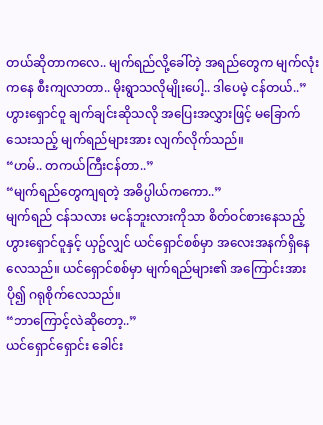တယ်ဆိုတာကလေ.. မျက်ရည်လို့ခေါ်တဲ့ အရည်တွေက မျက်လုံးကနေ စီးကျလာတာ.. မိုးရွာသလိုမျိုးပေါ့.. ဒါပေမဲ့ ငန်တယ်..”
ဟွားရှောင်ဝူ ချက်ချင်းဆိုသလို အပြေးအလွှားဖြင့် မခြောက်သေးသည့် မျက်ရည်များအား လျက်လိုက်သည်။
“ဟမ်.. တကယ်ကြီးငန်တာ..”
“မျက်ရည်တွေကျရတဲ့ အဓိပ္ပါယ်ကကော..”
မျက်ရည် ငန်သလား မငန်ဘူးလားကိုသာ စိတ်ဝင်စားနေသည့် ဟွားရှောင်ဝူနှင့် ယှဥ်လျှင် ယင်ရှောင်စစ်မှာ အလေးအနက်ရှိနေလေသည်။ ယင်ရှောင်စစ်မှာ မျက်ရည်များ၏ အကြောင်းအား ပို၍ ဂရုစိုက်လေသည်။
“ဘာကြောင့်လဲဆိုတော့..”
ယင်ရှောင်ရှောင်း ခေါင်း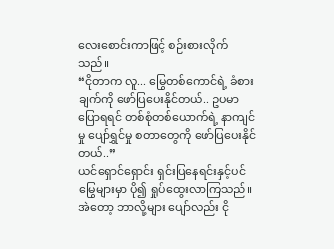လေးစောင်းကာဖြင့် စဉ်းစားလိုက်သည်။
“ငိုတာက လူ... မြွေတစ်ကောင်ရဲ့ ခံစားချက်ကို ဖော်ပြပေးနိုင်တယ်.. ဥပမာပြောရရင် တစ်စုံတစ်ယောက်ရဲ့ နာကျင်မှု ပျော်ရွှင်မှု စတာတွေကို ဖော်ပြပေးနိုင်တယ်..”
ယင်ရှောင်ရှောင်း ရှင်းပြနေရင်းနှင့်ပင် မြွေများမှာ ပို၍ ရှုပ်ထွေးလာကြသည်။
အဲတော့ ဘာလို့များ ပျော်လည်း ငို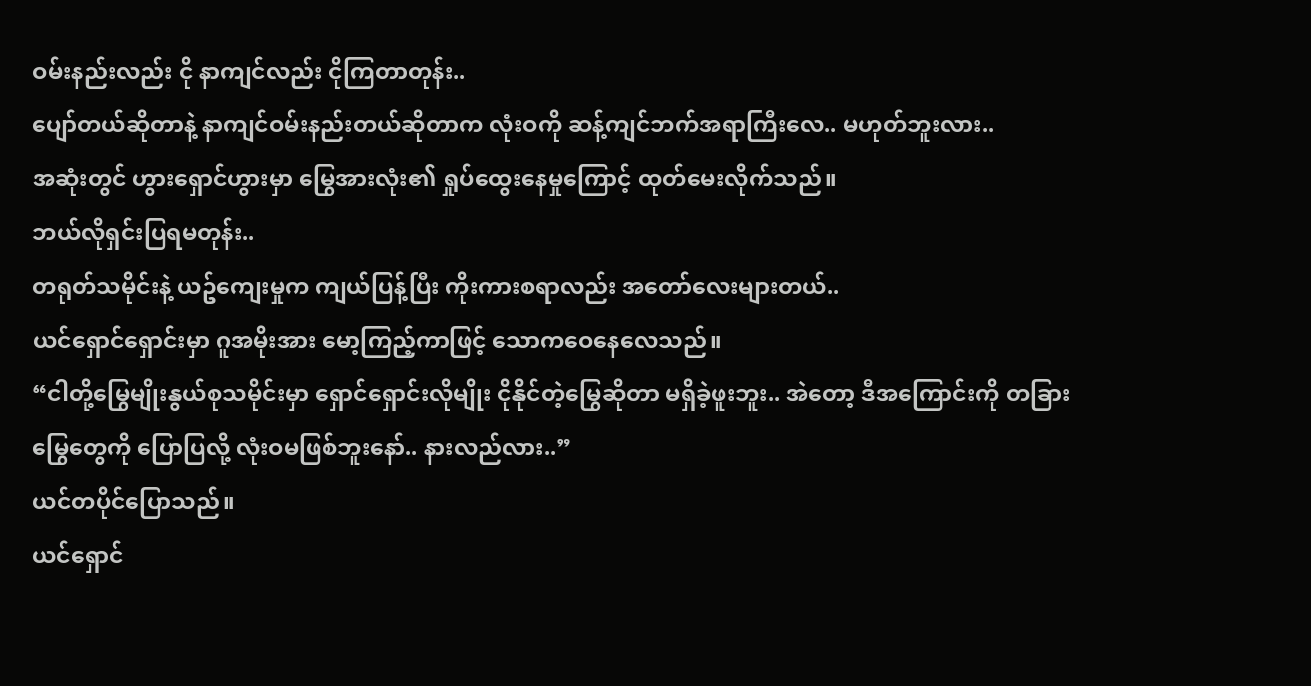ဝမ်းနည်းလည်း ငို နာကျင်လည်း ငိုကြတာတုန်း..
ပျော်တယ်ဆိုတာနဲ့ နာကျင်ဝမ်းနည်းတယ်ဆိုတာက လုံးဝကို ဆန့်ကျင်ဘက်အရာကြီးလေ.. မဟုတ်ဘူးလား..
အဆုံးတွင် ဟွားရှောင်ဟွားမှာ မြွေအားလုံး၏ ရှုပ်ထွေးနေမှုကြောင့် ထုတ်မေးလိုက်သည်။
ဘယ်လိုရှင်းပြရမတုန်း..
တရုတ်သမိုင်းနဲ့ ယဥ်ကျေးမှုက ကျယ်ပြန့်ပြီး ကိုးကားစရာလည်း အတော်လေးများတယ်..
ယင်ရှောင်ရှောင်းမှာ ဂူအမိုးအား မော့ကြည့်ကာဖြင့် သောကဝေနေလေသည်။
“ငါတို့မြွေမျိုးနွယ်စုသမိုင်းမှာ ရှောင်ရှောင်းလိုမျိုး ငိုနိုင်တဲ့မြွေဆိုတာ မရှိခဲ့ဖူးဘူး.. အဲတော့ ဒီအကြောင်းကို တခြားမြွေတွေကို ပြောပြလို့ လုံးဝမဖြစ်ဘူးနော်.. နားလည်လား..”
ယင်တပိုင်ပြောသည်။
ယင်ရှောင်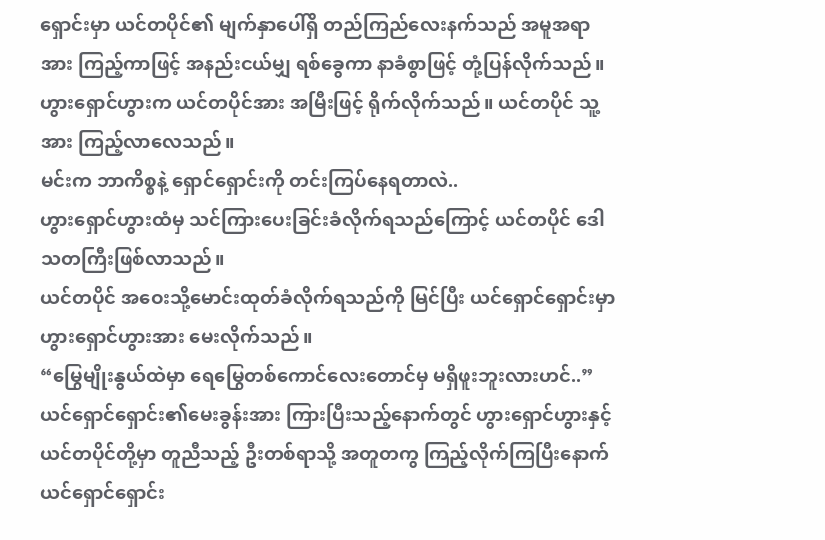ရှောင်းမှာ ယင်တပိုင်၏ မျက်နှာပေါ်ရှိ တည်ကြည်လေးနက်သည် အမူအရာအား ကြည့်ကာဖြင့် အနည်းငယ်မျှ ရစ်ခွေကာ နာခံစွာဖြင့် တုံ့ပြန်လိုက်သည်။
ဟွားရှောင်ဟွားက ယင်တပိုင်အား အမြီးဖြင့် ရိုက်လိုက်သည်။ ယင်တပိုင် သူ့အား ကြည့်လာလေသည်။
မင်းက ဘာကိစ္စနဲ့ ရှောင်ရှောင်းကို တင်းကြပ်နေရတာလဲ..
ဟွားရှောင်ဟွားထံမှ သင်ကြားပေးခြင်းခံလိုက်ရသည်ကြောင့် ယင်တပိုင် ဒေါသတကြီးဖြစ်လာသည်။
ယင်တပိုင် အဝေးသို့မောင်းထုတ်ခံလိုက်ရသည်ကို မြင်ပြီး ယင်ရှောင်ရှောင်းမှာ ဟွားရှောင်ဟွားအား မေးလိုက်သည်။
“မြွေမျိုးနွယ်ထဲမှာ ရေမြွေတစ်ကောင်လေးတောင်မှ မရှိဖူးဘူးလားဟင်..”
ယင်ရှောင်ရှောင်း၏မေးခွန်းအား ကြားပြီးသည့်နောက်တွင် ဟွားရှောင်ဟွားနှင့် ယင်တပိုင်တို့မှာ တူညီသည့် ဦးတစ်ရာသို့ အတူတကွ ကြည့်လိုက်ကြပြီးနောက် ယင်ရှောင်ရှောင်း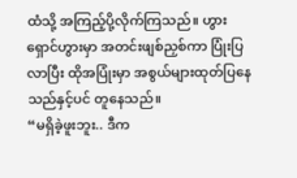ထံသို့ အကြည့်ပို့လိုက်ကြသည်။ ဟွားရှောင်ဟွားမှာ အတင်းဖျစ်ညှစ်ကာ ပြုံးပြလာပြီး ထိုအပြုံးမှာ အစွယ်များထုတ်ပြနေသည်နှင့်ပင် တူနေသည်။
“မရှိခဲ့ဖူးဘူး.. ဒီက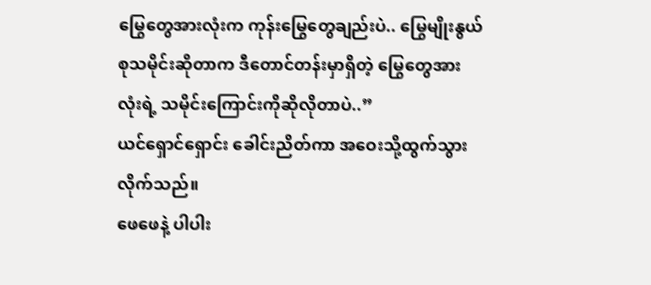မြွေတွေအားလုံးက ကုန်းမြွေတွေချည်းပဲ.. မြွေမျိုးနွယ်စုသမိုင်းဆိုတာက ဒီတောင်တန်းမှာရှိတဲ့ မြွေတွေအားလုံးရဲ့ သမိုင်းကြောင်းကိုဆိုလိုတာပဲ..”
ယင်ရှောင်ရှောင်း ခေါင်းညိတ်ကာ အဝေးသို့ထွက်သွားလိုက်သည်။
ဖေဖေနဲ့ ပါပါး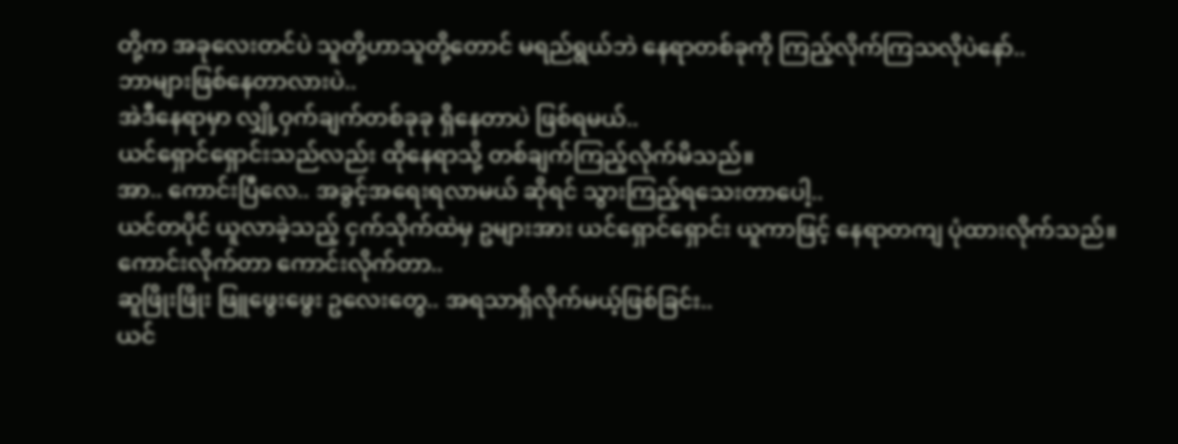တို့က အခုလေးတင်ပဲ သူတို့ဟာသူတို့တောင် မရည်ရွယ်ဘဲ နေရာတစ်ခုကို ကြည့်လိုက်ကြသလိုပဲနော်..
ဘာများဖြစ်နေတာလားပဲ..
အဲဒီနေရာမှာ လျှို့ဝှက်ချက်တစ်ခုခု ရှိနေတာပဲ ဖြစ်ရမယ်..
ယင်ရှောင်ရှောင်းသည်လည်း ထိုနေရာသို့ တစ်ချက်ကြည့်လိုက်မိသည်။
အာ.. ကောင်းပြီလေ.. အခွင့်အရေးရလာမယ် ဆိုရင် သွားကြည့်ရသေးတာပေါ့..
ယင်တပိုင် ယူလာခဲ့သည့် ငှက်သိုက်ထဲမှ ဥများအား ယင်ရှောင်ရှောင်း ယူကာဖြင့် နေရာတကျ ပုံထားလိုက်သည်။
ကောင်းလိုက်တာ ကောင်းလိုက်တာ..
ဆူဖြိုးဖြိုး ဖြူဖွေးဖွေး ဥလေးတွေ.. အရသာရှိလိုက်မယ့်ဖြစ်ခြင်း..
ယင်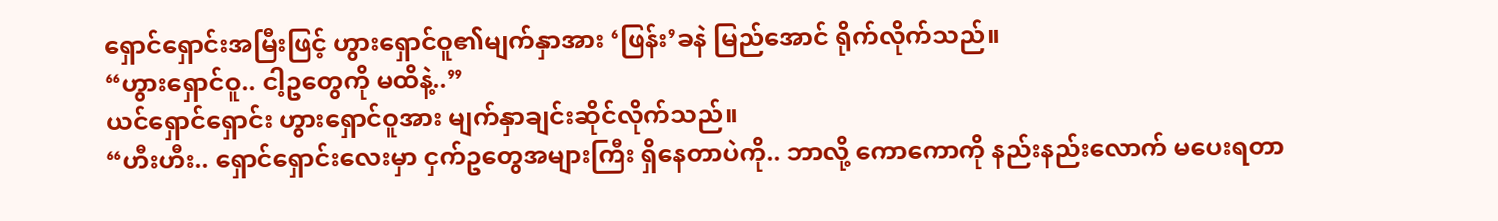ရှောင်ရှောင်းအမြီးဖြင့် ဟွားရှောင်ဝူ၏မျက်နှာအား ‘ဖြန်း’ခနဲ မြည်အောင် ရိုက်လိုက်သည်။
“ဟွားရှောင်ဝူ.. ငါ့ဥတွေကို မထိနဲ့..”
ယင်ရှောင်ရှောင်း ဟွားရှောင်ဝူအား မျက်နှာချင်းဆိုင်လိုက်သည်။
“ဟီးဟီး.. ရှောင်ရှောင်းလေးမှာ ငှက်ဥတွေအများကြီး ရှိနေတာပဲကို.. ဘာလို့ ကောကောကို နည်းနည်းလောက် မပေးရတာ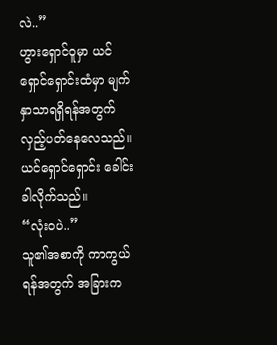လဲ..”
ဟွားရှောင်ဝူမှာ ယင်ရှောင်ရှောင်းထံမှာ မျက်နှာသာရရှိရန်အတွက် လှည့်ပတ်နေလေသည်။
ယင်ရှောင်ရှောင်း ခေါင်းခါလိုက်သည်။
“လုံးဝပဲ..”
သူ၏အစာကို ကာကွယ်ရန်အတွက် အခြားက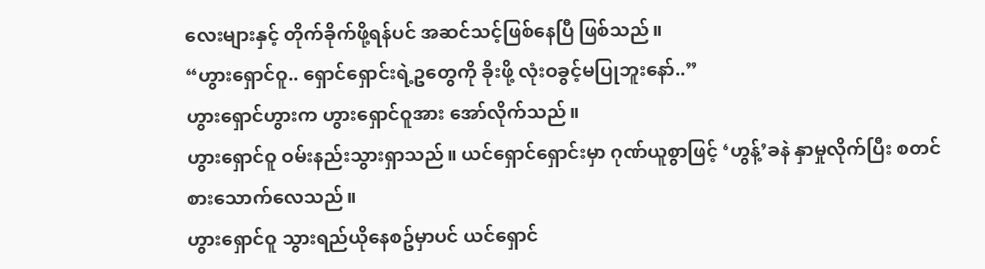လေးများနှင့် တိုက်ခိုက်ဖို့ရန်ပင် အဆင်သင့်ဖြစ်နေပြီ ဖြစ်သည်။
“ဟွားရှောင်ဝူ.. ရှောင်ရှောင်းရဲ့ဥတွေကို ခိုးဖို့ လုံးဝခွင့်မပြုဘူးနော်..”
ဟွားရှောင်ဟွားက ဟွားရှောင်ဝူအား အော်လိုက်သည်။
ဟွားရှောင်ဝူ ဝမ်းနည်းသွားရှာသည်။ ယင်ရှောင်ရှောင်းမှာ ဂုဏ်ယူစွာဖြင့် ‘ဟွန့်’ခနဲ နှာမှုလိုက်ပြီး စတင်စားသောက်လေသည်။
ဟွားရှောင်ဝူ သွားရည်ယိုနေစဥ်မှာပင် ယင်ရှောင်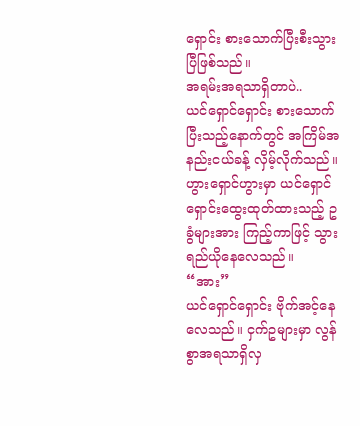ရှောင်း စားသောက်ပြီးစီးသွားပြီဖြစ်သည်။
အရမ်းအရသာရှိတာပဲ..
ယင်ရှောင်ရှောင်း စားသောက်ပြီးသည့်နောက်တွင် အကြိမ်အနည်းငယ်ခန့် လှိမ့်လိုက်သည်။ ဟွားရှောင်ဟွားမှာ ယင်ရှောင်ရှောင်းထွေးထုတ်ထားသည့် ဥခွံများအား ကြည့်ကာဖြင့် သွားရည်ယိုနေလေသည်။
“အား”
ယင်ရှောင်ရှောင်း ဗိုက်အင့်နေလေသည်။ ငှက်ဥများမှာ လွန်စွာအရသာရှိလှ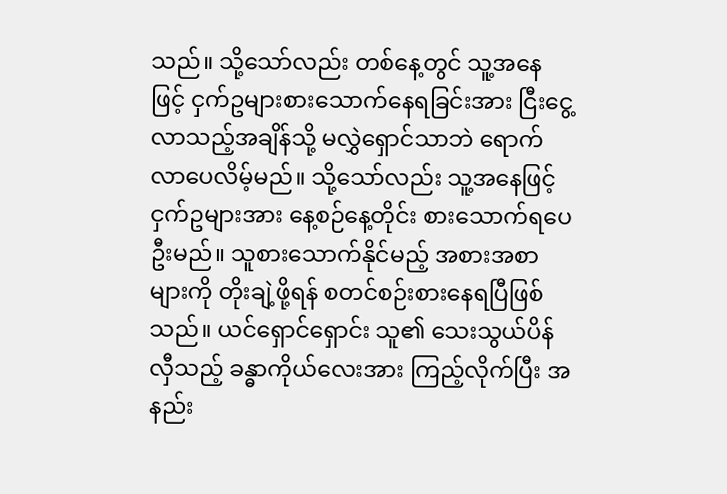သည်။ သို့သော်လည်း တစ်နေ့တွင် သူ့အနေဖြင့် ငှက်ဥများစားသောက်နေရခြင်းအား ငြီးငွေ့လာသည့်အချိန်သို့ မလွှဲရှောင်သာဘဲ ရောက်လာပေလိမ့်မည်။ သို့သော်လည်း သူ့အနေဖြင့် ငှက်ဥများအား နေ့စဉ်နေ့တိုင်း စားသောက်ရပေဦးမည်။ သူစားသောက်နိုင်မည့် အစားအစာများကို တိုးချဲ့ဖို့ရန် စတင်စဉ်းစားနေရပြီဖြစ်သည်။ ယင်ရှောင်ရှောင်း သူ၏ သေးသွယ်ပိန်လှီသည့် ခန္ဓာကိုယ်လေးအား ကြည့်လိုက်ပြီး အနည်း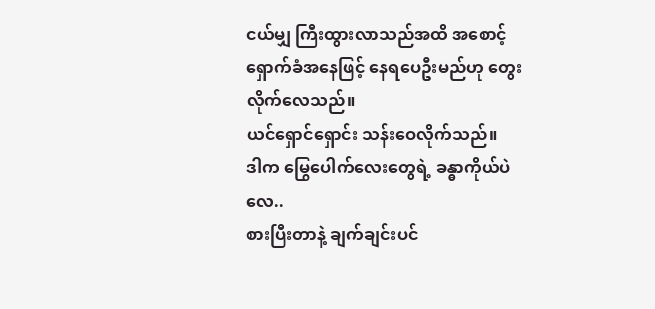ငယ်မျှ ကြီးထွားလာသည်အထိ အစောင့်ရှောက်ခံအနေဖြင့် နေရပေဦးမည်ဟု တွေးလိုက်လေသည်။
ယင်ရှောင်ရှောင်း သန်းဝေလိုက်သည်။
ဒါက မြွေပေါက်လေးတွေရဲ့ ခန္ဓာကိုယ်ပဲလေ..
စားပြီးတာနဲ့ ချက်ချင်းပင်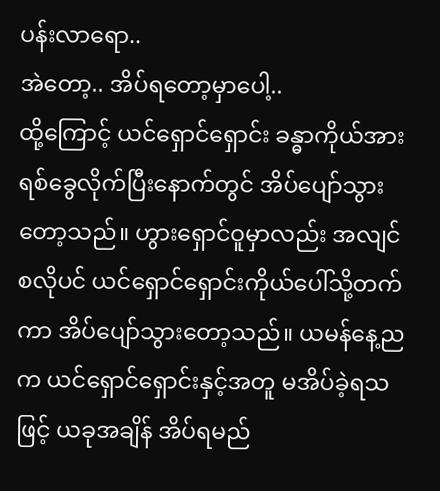ပန်းလာရော..
အဲတော့.. အိပ်ရတော့မှာပေါ့..
ထို့ကြောင့် ယင်ရှောင်ရှောင်း ခန္ဓာကိုယ်အား ရစ်ခွေလိုက်ပြီးနောက်တွင် အိပ်ပျော်သွားတော့သည်။ ဟွားရှောင်ဝူမှာလည်း အလျင်စလိုပင် ယင်ရှောင်ရှောင်းကိုယ်ပေါ်သို့တက်ကာ အိပ်ပျော်သွားတော့သည်။ ယမန်နေ့ညက ယင်ရှောင်ရှောင်းနှင့်အတူ မအိပ်ခဲ့ရသဖြင့် ယခုအချိန် အိပ်ရမည်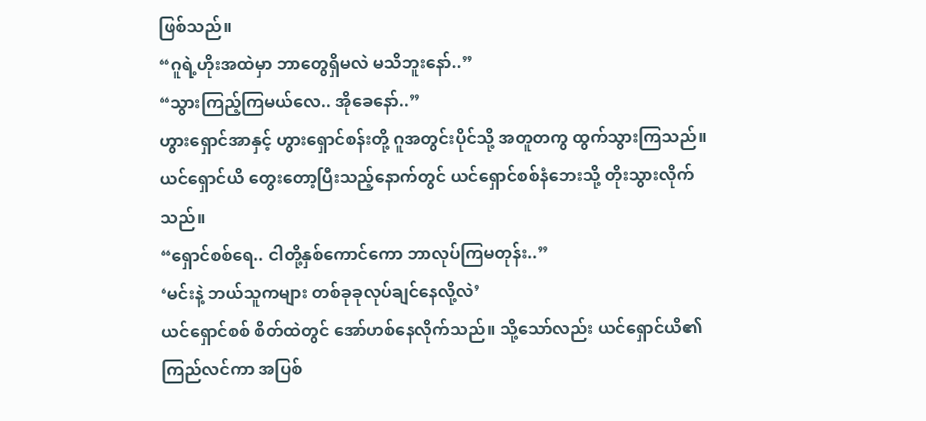ဖြစ်သည်။
“ဂူရဲ့ဟိုးအထဲမှာ ဘာတွေရှိမလဲ မသိဘူးနော်..”
“သွားကြည့်ကြမယ်လေ.. အိုခေနော်..”
ဟွားရှောင်အာနှင့် ဟွားရှောင်စန်းတို့ ဂူအတွင်းပိုင်သို့ အတူတကွ ထွက်သွားကြသည်။
ယင်ရှောင်ယိ တွေးတော့ပြီးသည့်နောက်တွင် ယင်ရှောင်စစ်နံဘေးသို့ တိုးသွားလိုက်သည်။
“ရှောင်စစ်ရေ.. ငါတို့နှစ်ကောင်ကော ဘာလုပ်ကြမတုန်း..”
‘မင်းနဲ့ ဘယ်သူကများ တစ်ခုခုလုပ်ချင်နေလို့လဲ’
ယင်ရှောင်စစ် စိတ်ထဲတွင် အော်ဟစ်နေလိုက်သည်။ သို့သော်လည်း ယင်ရှောင်ယိ၏ ကြည်လင်ကာ အပြစ်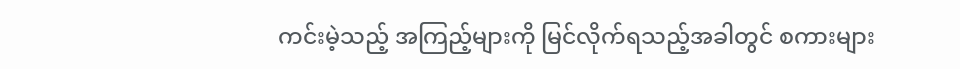ကင်းမဲ့သည့် အကြည့်များကို မြင်လိုက်ရသည့်အခါတွင် စကားများ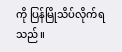ကို ပြန်မြိုသိပ်လိုက်ရသည်။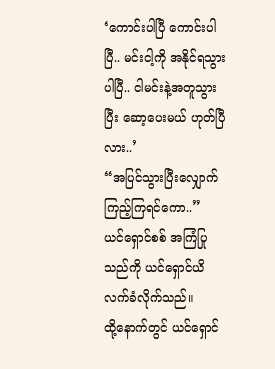‘ကောင်းပါပြီ ကောင်းပါပြီ.. မင်းငါ့ကို အနိုင်ရသွားပါပြီ.. ငါမင်းနဲ့အတူသွားပြီး ဆော့ပေးမယ် ဟုတ်ပြီလား..’
“အပြင်သွားပြီးလျှောက်ကြည့်ကြရင်ကော..”
ယင်ရှောင်စစ် အကြံပြုသည်ကို ယင်ရှောင်ယိ လက်ခံလိုက်သည်။
ထို့နောက်တွင် ယင်ရှောင်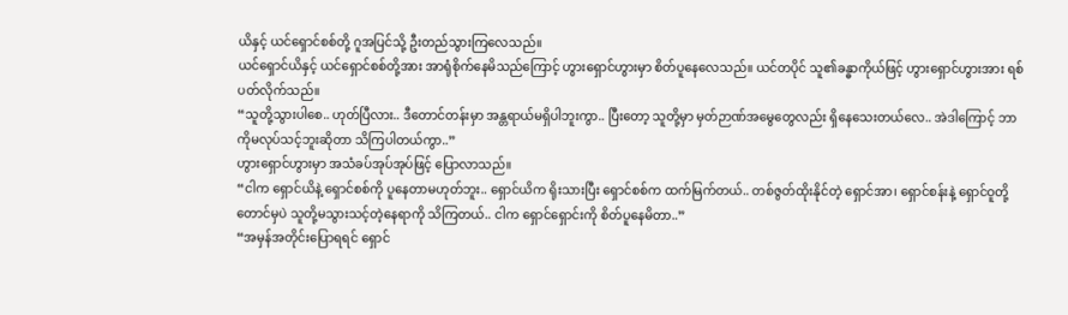ယိနှင့် ယင်ရှောင်စစ်တို့ ဂူအပြင်သို့ ဦးတည်သွားကြလေသည်။
ယင်ရှောင်ယိနှင့် ယင်ရှောင်စစ်တို့အား အာရုံစိုက်နေမိသည်ကြောင့် ဟွားရှောင်ဟွားမှာ စိတ်ပူနေလေသည်။ ယင်တပိုင် သူ၏ခန္ဓာကိုယ်ဖြင့် ဟွားရှောင်ဟွားအား ရစ်ပတ်လိုက်သည်။
“သူတို့သွားပါစေ.. ဟုတ်ပြီလား.. ဒီတောင်တန်းမှာ အန္တရာယ်မရှိပါဘူးကွာ.. ပြီးတော့ သူတို့မှာ မှတ်ဉာဏ်အမွေတွေလည်း ရှိနေသေးတယ်လေ.. အဲဒါကြောင့် ဘာကိုမလုပ်သင့်ဘူးဆိုတာ သိကြပါတယ်ကွာ..”
ဟွားရှောင်ဟွားမှာ အသံခပ်အုပ်အုပ်ဖြင့် ပြောလာသည်။
“ငါက ရှောင်ယိနဲ့ ရှောင်စစ်ကို ပူနေတာမဟုတ်ဘူး.. ရှောင်ယိက ရိုးသားပြီး ရှောင်စစ်က ထက်မြက်တယ်.. တစ်ဇွတ်ထိုးနိုင်တဲ့ ရှောင်အာ၊ ရှောင်စန်းနဲ့ ရှောင်ဝူတို့တောင်မှပဲ သူတို့မသွားသင့်တဲ့နေရာကို သိကြတယ်.. ငါက ရှောင်ရှောင်းကို စိတ်ပူနေမိတာ..”
“အမှန်အတိုင်းပြောရရင် ရှောင်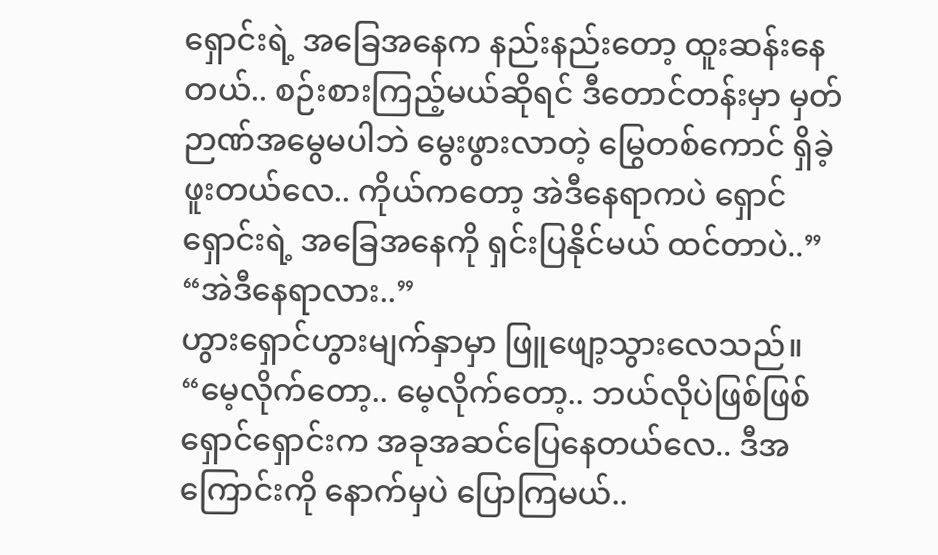ရှောင်းရဲ့ အခြေအနေက နည်းနည်းတော့ ထူးဆန်းနေတယ်.. စဉ်းစားကြည့်မယ်ဆိုရင် ဒီတောင်တန်းမှာ မှတ်ဉာဏ်အမွေမပါဘဲ မွေးဖွားလာတဲ့ မြွေတစ်ကောင် ရှိခဲ့ဖူးတယ်လေ.. ကိုယ်ကတော့ အဲဒီနေရာကပဲ ရှောင်ရှောင်းရဲ့ အခြေအနေကို ရှင်းပြနိုင်မယ် ထင်တာပဲ..”
“အဲဒီနေရာလား..”
ဟွားရှောင်ဟွားမျက်နှာမှာ ဖြူဖျော့သွားလေသည်။
“မေ့လိုက်တော့.. မေ့လိုက်တော့.. ဘယ်လိုပဲဖြစ်ဖြစ် ရှောင်ရှောင်းက အခုအဆင်ပြေနေတယ်လေ.. ဒီအကြောင်းကို နောက်မှပဲ ပြောကြမယ်..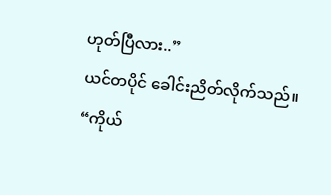ဟုတ်ပြီလား..”
ယင်တပိုင် ခေါင်းညိတ်လိုက်သည်။
“ကိုယ်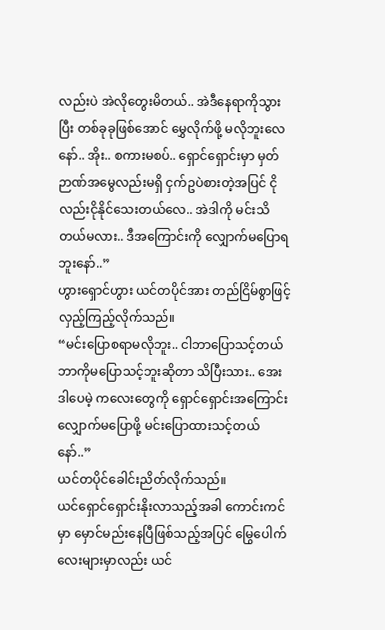လည်းပဲ အဲလိုတွေးမိတယ်.. အဲဒီနေရာကိုသွားပြီး တစ်ခုခုဖြစ်အောင် မွှေလိုက်ဖို့ မလိုဘူးလေနော်.. အိုး.. စကားမစပ်.. ရှောင်ရှောင်းမှာ မှတ်ဉာဏ်အမွေလည်းမရှိ ငှက်ဥပဲစားတဲ့အပြင် ငိုလည်းငိုနိုင်သေးတယ်လေ.. အဲဒါကို မင်းသိတယ်မလား.. ဒီအကြောင်းကို လျှောက်မပြောရဘူးနော်..”
ဟွားရှောင်ဟွား ယင်တပိုင်အား တည်ငြိမ်စွာဖြင့် လှည့်ကြည့်လိုက်သည်။
“မင်းပြောစရာမလိုဘူး.. ငါဘာပြောသင့်တယ် ဘာကိုမပြောသင့်ဘူးဆိုတာ သိပြီးသား.. အေး ဒါပေမဲ့ ကလေးတွေကို ရှောင်ရှောင်းအကြောင်း လျှောက်မပြောဖို့ မင်းပြောထားသင့်တယ်နော်..”
ယင်တပိုင်ခေါင်းညိတ်လိုက်သည်။
ယင်ရှောင်ရှောင်းနိုးလာသည့်အခါ ကောင်းကင်မှာ မှောင်မည်းနေပြီဖြစ်သည့်အပြင် မြွေပေါက်လေးများမှာလည်း ယင်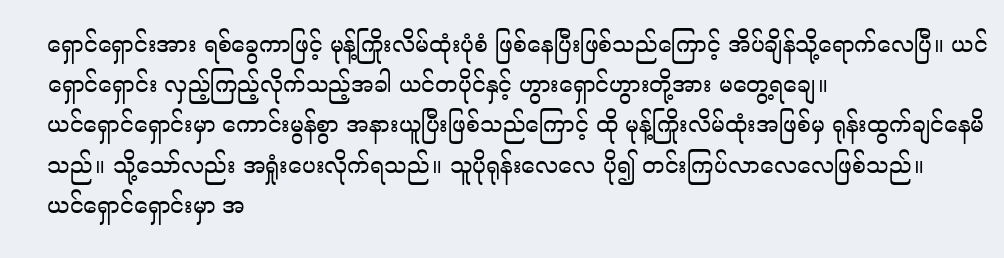ရှောင်ရှောင်းအား ရစ်ခွေကာဖြင့် မုန့်ကြိုးလိမ်ထုံးပုံစံ ဖြစ်နေပြီးဖြစ်သည်ကြောင့် အိပ်ချိန်သို့ရောက်လေပြီ။ ယင်ရှောင်ရှောင်း လှည့်ကြည့်လိုက်သည့်အခါ ယင်တပိုင်နှင့် ဟွားရှောင်ဟွားတို့အား မတွေ့ရချေ။
ယင်ရှောင်ရှောင်းမှာ ကောင်းမွန်စွာ အနားယူပြီးဖြစ်သည်ကြောင့် ထို မုန့်ကြိုးလိမ်ထုံးအဖြစ်မှ ရုန်းထွက်ချင်နေမိသည်။ သို့သော်လည်း အရှုံးပေးလိုက်ရသည်။ သူပိုရုန်းလေလေ ပို၍ တင်းကြပ်လာလေလေဖြစ်သည်။
ယင်ရှောင်ရှောင်းမှာ အ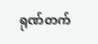ရုဏ်တက်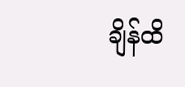ချိန်ထိ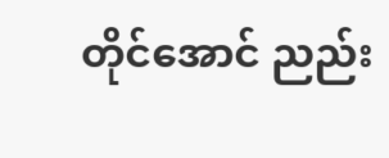တိုင်အောင် ညည်း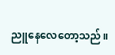ညူနေလေတော့သည်။